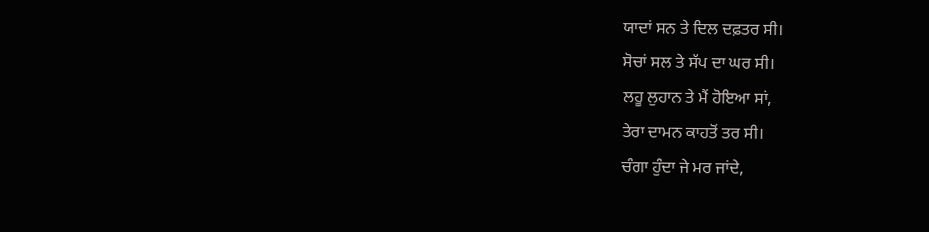ਯਾਦਾਂ ਸਨ ਤੇ ਦਿਲ ਦਫ਼ਤਰ ਸੀ।
ਸੋਚਾਂ ਸਲ ਤੇ ਸੱਪ ਦਾ ਘਰ ਸੀ।
ਲਹੂ ਲੁਹਾਨ ਤੇ ਮੈਂ ਹੋਇਆ ਸਾਂ,
ਤੇਰਾ ਦਾਮਨ ਕਾਹਤੋਂ ਤਰ ਸੀ।
ਚੰਗਾ ਹੁੰਦਾ ਜੇ ਮਰ ਜਾਂਦੇ,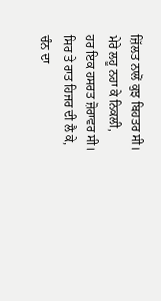ਜ਼ਿੱਲਤ ਨਾਲੋਂ ਕੁਝ ਬਿਹਤਰ ਸੀ।
ਮੇਰੇ ਲਹੂ ਨਹਾ ਕੇ ਨਿਕਲੀ,
ਹਰ ਇਕ ਹਸਰਤ ਜ਼ੋਰਾਵਰ ਸੀ।
ਸਿਰ ਤੇ ਰਾਤ ਹਿਜਰ ਦੀ ਲੈ ਕੇ,
ਚੰਨ ਦਾ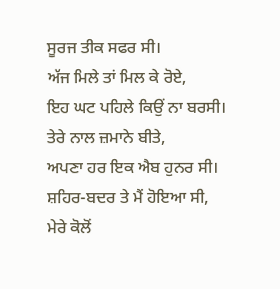ਸੂਰਜ ਤੀਕ ਸਫਰ ਸੀ।
ਅੱਜ ਮਿਲੇ ਤਾਂ ਮਿਲ ਕੇ ਰੋਏ,
ਇਹ ਘਟ ਪਹਿਲੇ ਕਿਉਂ ਨਾ ਬਰਸੀ।
ਤੇਰੇ ਨਾਲ ਜ਼ਮਾਨੇ ਬੀਤੇ,
ਅਪਣਾ ਹਰ ਇਕ ਐਬ ਹੁਨਰ ਸੀ।
ਸ਼ਹਿਰ-ਬਦਰ ਤੇ ਮੈਂ ਹੋਇਆ ਸੀ,
ਮੇਰੇ ਕੋਲੋਂ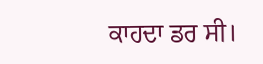ਕਾਹਦਾ ਡਰ ਸੀ।